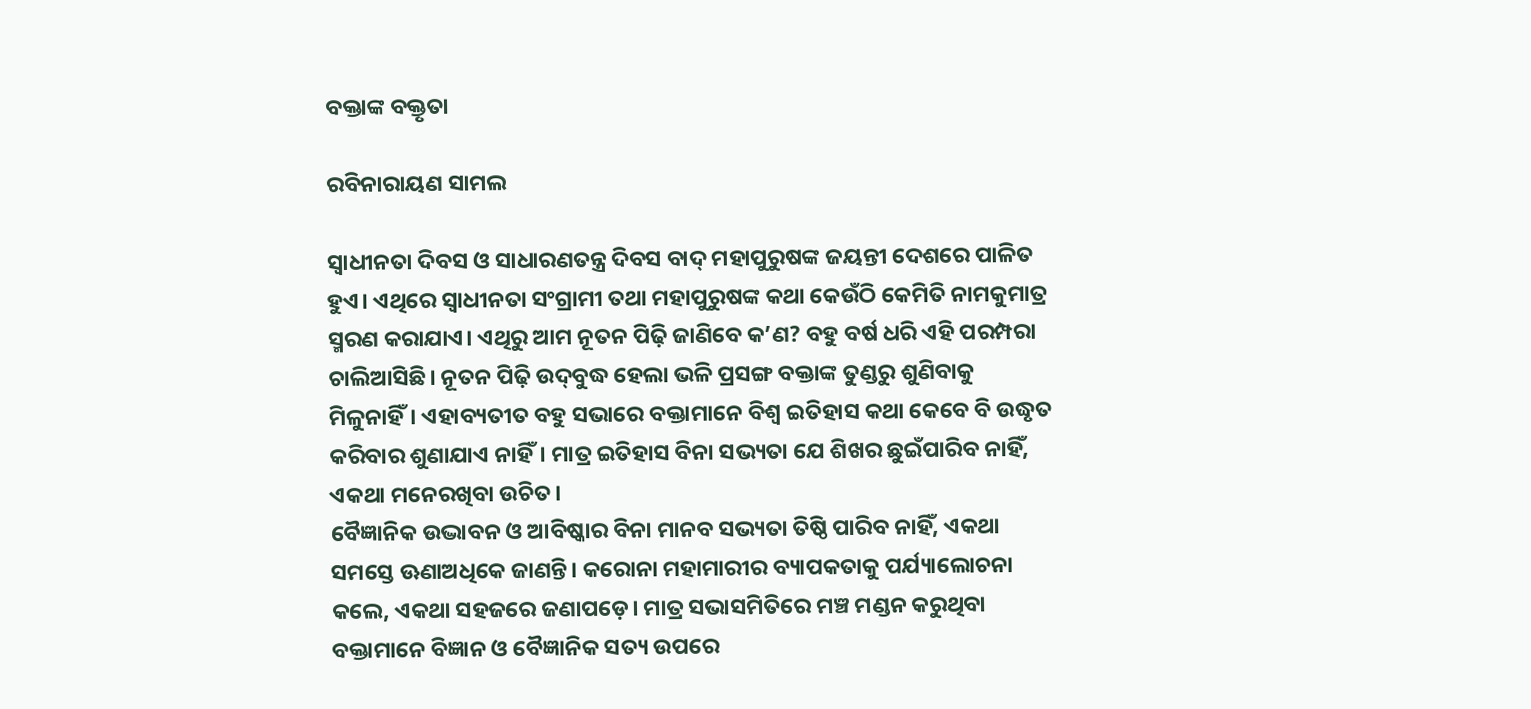ବକ୍ତାଙ୍କ ବକ୍ତୃତା

ରବିନାରାୟଣ ସାମଲ

ସ୍ୱାଧୀନତା ଦିବସ ଓ ସାଧାରଣତନ୍ତ୍ର ଦିବସ ବାଦ୍‌ ମହାପୁରୁଷଙ୍କ ଜୟନ୍ତୀ ଦେଶରେ ପାଳିତ ହୁଏ। ଏଥିରେ ସ୍ବାଧୀନତା ସଂଗ୍ରାମୀ ତଥା ମହାପୁରୁଷଙ୍କ କଥା କେଉଁଠି କେମିତି ନାମକୁମାତ୍ର ସ୍ମରଣ କରାଯାଏ। ଏଥିରୁ ଆମ ନୂତନ ପିଢ଼ି ଜାଣିବେ କ’ଣ? ବହୁ ବର୍ଷ ଧରି ଏହି ପରମ୍ପରା ଚାଲିଆସିଛି। ନୂତନ ପିଢ଼ି ଉଦ୍‌ବୁଦ୍ଧ ହେଲା ଭଳି ପ୍ରସଙ୍ଗ ବକ୍ତାଙ୍କ ତୁଣ୍ଡରୁ ଶୁଣିବାକୁ ମିଳୁନାହିଁ। ଏହାବ୍ୟତୀତ ବହୁ ସଭାରେ ବକ୍ତାମାନେ ବିଶ୍ୱ ଇତିହାସ କଥା କେବେ ବି ଉଦ୍ଧୃତ କରିବାର ଶୁଣାଯାଏ ନାହିଁ। ମାତ୍ର ଇତିହାସ ବିନା ସଭ୍ୟତା ଯେ ଶିଖର ଛୁଇଁପାରିବ ନାହିଁ, ଏକଥା ମନେରଖିବା ଉଚିତ।
ବୈଜ୍ଞାନିକ ଉଦ୍ଭାବନ ଓ ଆବିଷ୍କାର ବିନା ମାନବ ସଭ୍ୟତା ତିଷ୍ଠି ପାରିବ ନାହିଁ, ଏକଥା ସମସ୍ତେ ଊଣାଅଧିକେ ଜାଣନ୍ତି। କରୋନା ମହାମାରୀର ବ୍ୟାପକତାକୁ ପର୍ଯ୍ୟାଲୋଚନା କଲେ, ଏକଥା ସହଜରେ ଜଣାପଡ଼େ। ମାତ୍ର ସଭାସମିତିରେ ମଞ୍ଚ ମଣ୍ଡନ କରୁଥିବା ବକ୍ତାମାନେ ବିଜ୍ଞାନ ଓ ବୈଜ୍ଞାନିକ ସତ୍ୟ ଉପରେ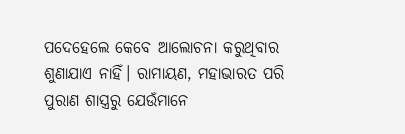ପଦେହେଲେ କେବେ ଆଲୋଚନା କରୁଥିବାର ଶୁଣାଯାଏ ନାହିଁ। ରାମାୟଣ, ମହାଭାରତ ପରି ପୁରାଣ ଶାସ୍ତ୍ରରୁ ଯେଉଁମାନେ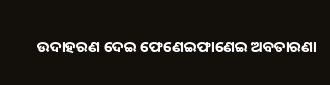ଉଦାହରଣ ଦେଇ ଫେଣେଇଫାଣେଇ ଅବତାରଣା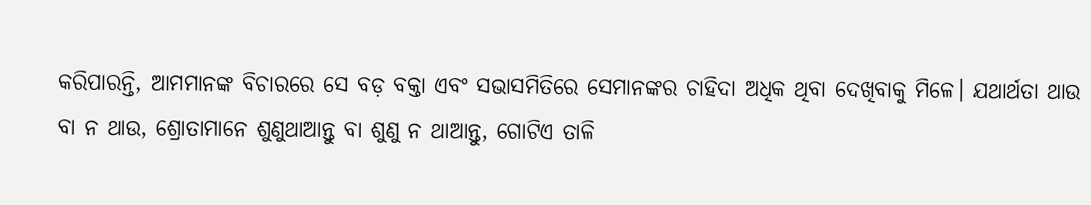କରିପାରନ୍ତି, ଆମମାନଙ୍କ ବିଚାରରେ ସେ ବଡ଼ ବକ୍ତା ଏବଂ ସଭାସମିତିରେ ସେମାନଙ୍କର ଚାହିଦା ଅଧିକ ଥିବା ଦେଖିବାକୁ ମିଳେ। ଯଥାର୍ଥତା ଥାଉ ବା ନ ଥାଉ, ଶ୍ରୋତାମାନେ ଶୁଣୁଥାଆନ୍ତୁ ବା ଶୁଣୁ ନ ଥାଆନ୍ତୁ, ଗୋଟିଏ ତାଳି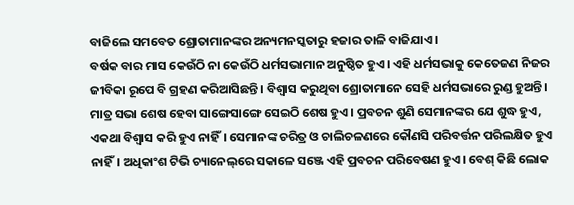ବାଜିଲେ ସମବେତ ଶ୍ରୋତାମାନଙ୍କର ଅନ୍ୟମନସ୍କତାରୁ ହଜାର ତାଳି ବାଜିଯାଏ।
ବର୍ଷକ ବାର ମାସ କେଉଁଠି ନା କେଉଁଠି ଧର୍ମସଭାମାନ ଅନୁଷ୍ଠିତ ହୁଏ। ଏହି ଧର୍ମସଭାକୁ କେତେଜଣ ନିଜର ଜୀବିକା ରୂପେ ବି ଗ୍ରହଣ କରିଆସିଛନ୍ତି। ବିଶ୍ୱାସ କରୁଥିବା ଶ୍ରୋତାମାନେ ସେହି ଧର୍ମସଭାରେ ରୁଣ୍ଡ ହୁଅନ୍ତି। ମାତ୍ର ସଭା ଶେଷ ହେବା ସାଙ୍ଗେସାଙ୍ଗେ ସେଇଠି ଶେଷ ହୁଏ। ପ୍ରବଚନ ଶୁଣି ସେମାନଙ୍କର ଯେ ଶୁଦ୍ଧ ହୁଏ, ଏକଥା ବିଶ୍ୱାସ କରି ହୁଏ ନାହିଁ। ସେମାନଙ୍କ ଚରିତ୍ର ଓ ଚାଲିଚଳଣରେ କୌଣସି ପରିବର୍ତ୍ତନ ପରିଲକ୍ଷିତ ହୁଏ ନାହିଁ। ଅଧିକାଂଶ ଟିଭି ଚ୍ୟାନେଲ୍‌ରେ ସକାଳେ ସଞ୍ଜେ ଏହି ପ୍ରବଚନ ପରିବେଷଣ ହୁଏ। ବେଶ୍‌ କିଛି ଲୋକ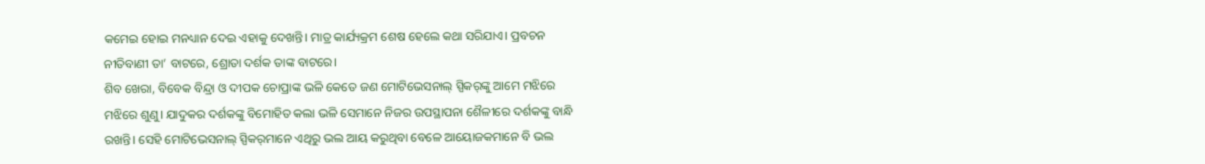କମେଇ ହୋଇ ମନଧ୍ୟାନ ଦେଇ ଏହାକୁ ଦେଖନ୍ତି। ମାତ୍ର କାର୍ଯ୍ୟକ୍ରମ ଶେଷ ହେଲେ କଥା ସରିଯାଏ। ପ୍ରବଚନ ନୀତିବାଣୀ ତା’ ବାଟରେ, ଶ୍ରୋତା ଦର୍ଶକ ତାଙ୍କ ବାଟରେ।
ଶିବ ଖେରା, ବିବେକ ବିନ୍ଦ୍ରା ଓ ଦୀପକ ଚୋପ୍ରାଙ୍କ ଭଳି କେତେ ଜଣ ମୋଟିଭେସନାଲ୍‌ ସ୍ପିକର୍‌ଙ୍କୁ ଆମେ ମଝିରେ ମଝିରେ ଶୁଣୁ। ଯାଦୁକର ଦର୍ଶକଙ୍କୁ ବିମୋହିତ କଲା ଭଳି ସେମାନେ ନିଜର ଉପସ୍ଥାପନା ଶୈଳୀରେ ଦର୍ଶକଙ୍କୁ ବାନ୍ଧି ରଖନ୍ତି। ସେହି ମୋଟିଭେସନାଲ୍‌ ସ୍ପିକର୍‌ମାନେ ଏଥିରୁ ଭଲ ଆୟ କରୁଥିବା ବେଳେ ଆୟୋଜକମାନେ ବି ଭଲ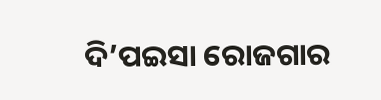ଦି’ପଇସା ରୋଜଗାର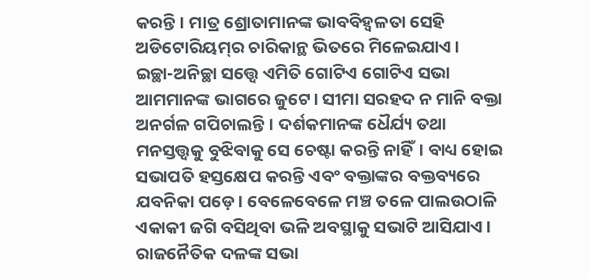କରନ୍ତି। ମାତ୍ର ଶ୍ରୋତାମାନଙ୍କ ଭାବବିହ୍ବଳତା ସେହି ଅଡିଟୋରିୟମ୍‌ର ଚାରିକାନ୍ଥ ଭିତରେ ମିଳେଇଯାଏ।
ଇଚ୍ଛା-ଅନିଚ୍ଛା ସତ୍ତ୍ୱେ ଏମିତି ଗୋଟିଏ ଗୋଟିଏ ସଭା ଆମମାନଙ୍କ ଭାଗରେ ଜୁଟେ। ସୀମା ସରହଦ ନ ମାନି ବକ୍ତା ଅନର୍ଗଳ ଗପିଚାଲନ୍ତି। ଦର୍ଶକମାନଙ୍କ ଧୈର୍ଯ୍ୟ ତଥା ମନସ୍ତତ୍ତ୍ୱକୁ ବୁଝିବାକୁ ସେ ଚେଷ୍ଟା କରନ୍ତି ନାହିଁ। ବାଧ୍ୟ ହୋଇ ସଭାପତି ହସ୍ତକ୍ଷେପ କରନ୍ତି ଏବଂ ବକ୍ତାଙ୍କର ବକ୍ତବ୍ୟରେ ଯବନିକା ପଡ଼େ। ବେଳେବେଳେ ମଞ୍ଚ ତଳେ ପାଲଉଠାଳି ଏକାକୀ ଜଗି ବସିଥିବା ଭଳି ଅବସ୍ଥାକୁ ସଭାଟି ଆସିଯାଏ।
ରାଜନୈତିକ ଦଳଙ୍କ ସଭା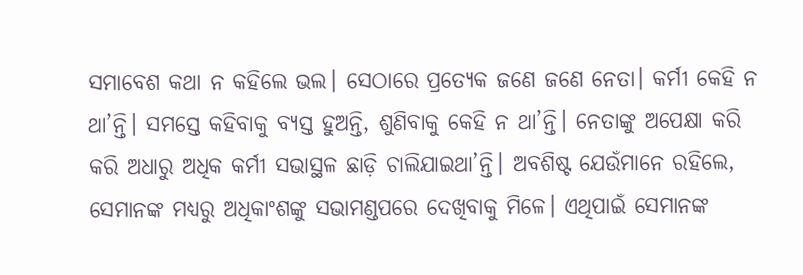ସମାବେଶ କଥା ନ କହିଲେ ଭଲ। ସେଠାରେ ପ୍ରତ୍ୟେକ ଜଣେ ଜଣେ ନେତା। କର୍ମୀ କେହି ନ ଥା’ନ୍ତି। ସମସ୍ତେ କହିବାକୁ ବ୍ୟସ୍ତ ହୁଅନ୍ତି, ଶୁଣିବାକୁ କେହି ନ ଥା’ନ୍ତି। ନେତାଙ୍କୁ ଅପେକ୍ଷା କରି କରି ଅଧାରୁ ଅଧିକ କର୍ମୀ ସଭାସ୍ଥଳ ଛାଡ଼ି ଚାଲିଯାଇଥା’ନ୍ତି। ଅବଶିଷ୍ଟ ଯେଉଁମାନେ ରହିଲେ, ସେମାନଙ୍କ ମଧ୍ୟରୁ ଅଧିକାଂଶଙ୍କୁ ସଭାମଣ୍ଡପରେ ଦେଖିବାକୁ ମିଳେ। ଏଥିପାଇଁ ସେମାନଙ୍କ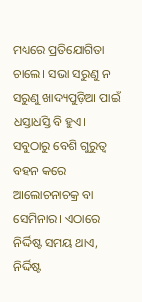ମଧ୍ୟରେ ପ୍ରତିଯୋଗିତା ଚାଲେ। ସଭା ସରୁଣୁ ନ ସରୁଣୁ ଖାଦ୍ୟପୁଡ଼ିଆ ପାଇଁ ଧସ୍ତାଧସ୍ତି ବି ହୁଏ।
ସବୁଠାରୁ ବେଶି ଗୁରୁତ୍ୱ ବହନ କରେ ଆଲୋଚନାଚକ୍ର ବା ସେମିନାର। ଏଠାରେ ନିର୍ଦ୍ଦିଷ୍ଟ ସମୟ ଥାଏ, ନିର୍ଦ୍ଦିଷ୍ଟ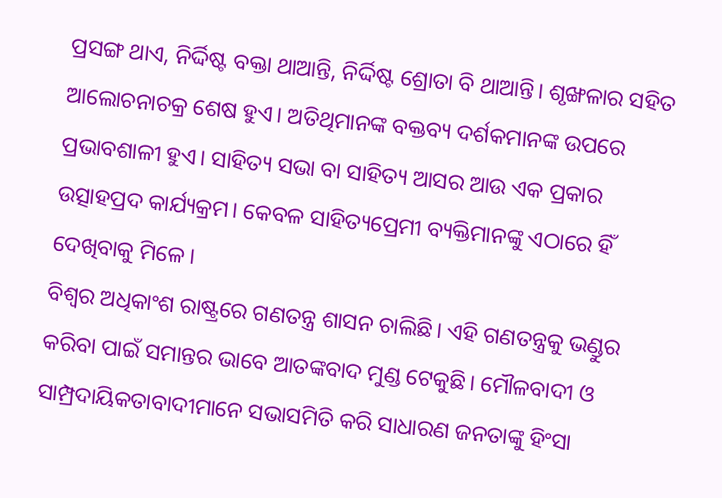ପ୍ରସଙ୍ଗ ଥାଏ, ନିର୍ଦ୍ଦିଷ୍ଟ ବକ୍ତା ଥାଆନ୍ତି, ନିର୍ଦ୍ଦିଷ୍ଟ ଶ୍ରୋତା ବି ଥାଆନ୍ତି। ଶୃଙ୍ଖଳାର ସହିତ ଆଲୋଚନାଚକ୍ର ଶେଷ ହୁଏ। ଅତିଥିମାନଙ୍କ ବକ୍ତବ୍ୟ ଦର୍ଶକମାନଙ୍କ ଉପରେ ପ୍ରଭାବଶାଳୀ ହୁଏ। ସାହିତ୍ୟ ସଭା ବା ସାହିତ୍ୟ ଆସର ଆଉ ଏକ ପ୍ରକାର ଉତ୍ସାହପ୍ରଦ କାର୍ଯ୍ୟକ୍ରମ। କେବଳ ସାହିତ୍ୟପ୍ରେମୀ ବ୍ୟକ୍ତିମାନଙ୍କୁ ଏଠାରେ ହିଁ ଦେଖିବାକୁ ମିଳେ।
ବିଶ୍ୱର ଅଧିକାଂଶ ରାଷ୍ଟ୍ରରେ ଗଣତନ୍ତ୍ର ଶାସନ ଚାଲିଛି। ଏହି ଗଣତନ୍ତ୍ରକୁ ଭଣ୍ଡୁର କରିବା ପାଇଁ ସମାନ୍ତର ଭାବେ ଆତଙ୍କବାଦ ମୁଣ୍ଡ ଟେକୁଛି। ମୌଳବାଦୀ ଓ ସାମ୍ପ୍ରଦାୟିକତାବାଦୀମାନେ ସଭାସମିତି କରି ସାଧାରଣ ଜନତାଙ୍କୁ ହିଂସା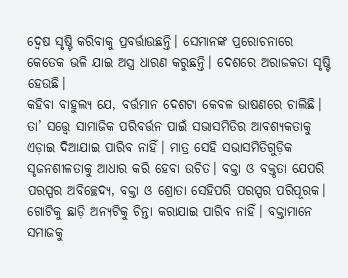ଦ୍ୱେଷ ସୃଷ୍ଟି କରିବାକୁ ପ୍ରବର୍ତ୍ତାଉଛନ୍ତି। ସେମାନଙ୍କ ପ୍ରରୋଚନାରେ କେତେକ ଭଳି ଯାଇ ଅସ୍ତ୍ର ଧାରଣ କରୁଛନ୍ତି। ଦେଶରେ ଅରାଜକତା ସୃଷ୍ଟି ହେଉଛି।
କହିବା ବାହୁଲ୍ୟ ଯେ, ବର୍ତ୍ତମାନ ଦେଶଟା କେବଳ ଭାଷଣରେ ଚାଲିଛି। ତା’ ସତ୍ତ୍ୱେ ସାମାଜିକ ପରିବର୍ତ୍ତନ ପାଇଁ ସଭାସମିତିର ଆବଶ୍ୟକତାକୁ ଏଡ଼ାଇ ଦିଆଯାଇ ପାରିବ ନାହିଁ। ମାତ୍ର ସେହି ସଭାସମିତିଗୁଡ଼ିକ ସୃଜନଶୀଳତାକୁ ଆଧାର କରି ହେବା ଉଚିତ। ବକ୍ତା ଓ ବକ୍ତୃତା ଯେପରି ପରସ୍ପର ଅବିଚ୍ଛେଦ୍ୟ, ବକ୍ତା ଓ ଶ୍ରୋତା ସେହିପରି ପରସ୍ପର ପରିପୂରକ। ଗୋଟିକୁ ଛାଡ଼ି ଅନ୍ୟଟିକୁ ଚିନ୍ତା କରାଯାଇ ପାରିବ ନାହିଁ। ବକ୍ତାମାନେ ସମାଜକୁ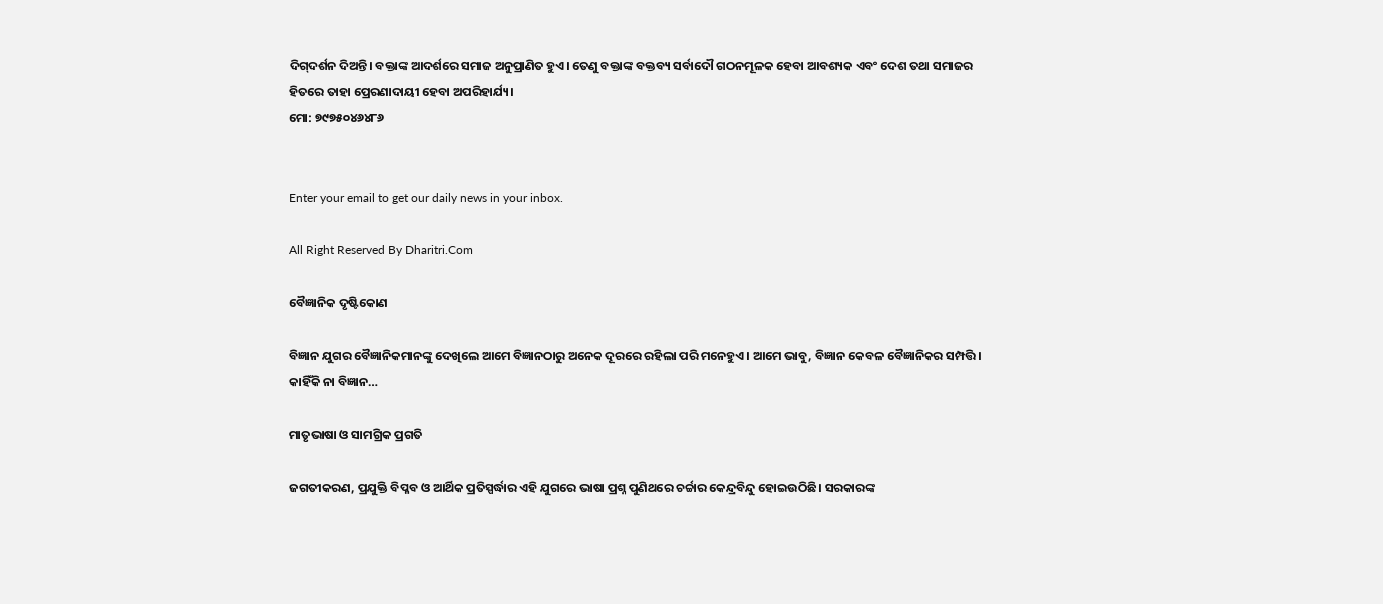ଦିଗ୍‌ଦର୍ଶନ ଦିଅନ୍ତି। ବକ୍ତାଙ୍କ ଆଦର୍ଶରେ ସମାଜ ଅନୁପ୍ରାଣିତ ହୁଏ। ତେଣୁ ବକ୍ତାଙ୍କ ବକ୍ତବ୍ୟ ସର୍ବାଦୌ ଗଠନମୂଳକ ହେବା ଆବଶ୍ୟକ ଏବଂ ଦେଶ ତଥା ସମାଜର ହିତରେ ତାହା ପ୍ରେରଣାଦାୟୀ ହେବା ଅପରିହାର୍ଯ୍ୟ।
ମୋ: ୭୯୭୫୦୪୬୪୮୬


Enter your email to get our daily news in your inbox.

All Right Reserved By Dharitri.Com

ବୈଜ୍ଞାନିକ ଦୃଷ୍ଟିକୋଣ

ବିଜ୍ଞାନ ଯୁଗର ବୈଜ୍ଞାନିକମାନଙ୍କୁ ଦେଖିଲେ ଆମେ ବିଜ୍ଞାନଠାରୁ ଅନେକ ଦୂରରେ ରହିଲା ପରି ମନେହୁଏ। ଆମେ ଭାବୁ, ବିଜ୍ଞାନ କେବଳ ବୈଜ୍ଞାନିକର ସମ୍ପତ୍ତି। କାହିଁକି ନା ବିଜ୍ଞାନ…

ମାତୃଭାଷା ଓ ସାମଗ୍ରିକ ପ୍ରଗତି

ଜଗତୀକରଣ, ପ୍ରଯୁକ୍ତି ବିପ୍ଳବ ଓ ଆର୍ଥିକ ପ୍ରତିସ୍ପର୍ଦ୍ଧାର ଏହି ଯୁଗରେ ଭାଷା ପ୍ରଶ୍ନ ପୁଣିଥରେ ଚର୍ଚ୍ଚାର କେନ୍ଦ୍ରବିନ୍ଦୁ ହୋଇଉଠିଛି। ସରକାରଙ୍କ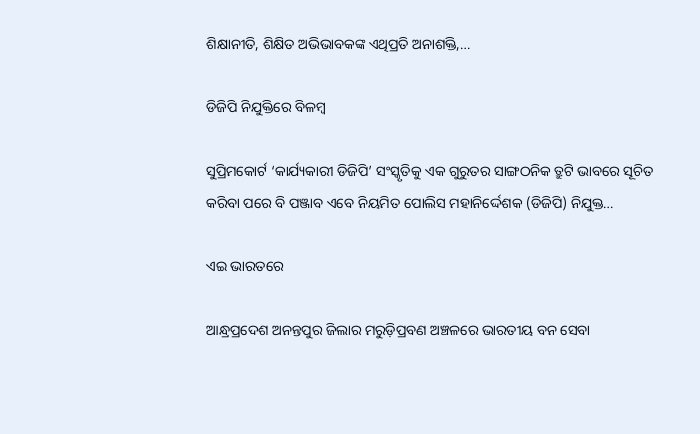ଶିକ୍ଷାନୀତି, ଶିକ୍ଷିତ ଅଭିଭାବକଙ୍କ ଏଥିପ୍ରତି ଅନାଶକ୍ତି,…

ଡିଜିପି ନିଯୁକ୍ତିରେ ବିଳମ୍ବ

ସୁପ୍ରିମକୋର୍ଟ ‘କାର୍ଯ୍ୟକାରୀ ଡିଜିପି’ ସଂସ୍କୃତିକୁ ଏକ ଗୁରୁତର ସାଙ୍ଗଠନିକ ତ୍ରୁଟି ଭାବରେ ସୂଚିତ କରିବା ପରେ ବି ପଞ୍ଜାବ ଏବେ ନିୟମିତ ପୋଲିସ ମହାନିର୍ଦ୍ଦେଶକ (ଡିଜିପି) ନିଯୁକ୍ତ…

ଏଇ ଭାରତରେ

ଆନ୍ଧ୍ରପ୍ରଦେଶ ଅନନ୍ତପୁର ଜିଲାର ମରୁଡ଼ିପ୍ରବଣ ଅଞ୍ଚଳରେ ଭାରତୀୟ ବନ ସେବା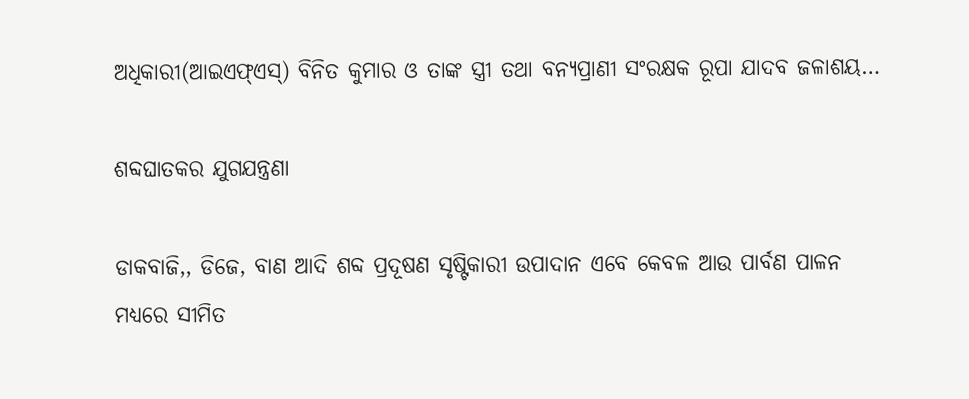ଅଧିକାରୀ(ଆଇଏଫ୍‌ଏସ୍‌) ବିନିତ କୁମାର ଓ ତାଙ୍କ ସ୍ତ୍ରୀ ତଥା ବନ୍ୟପ୍ରାଣୀ ସଂରକ୍ଷକ ରୂପା ଯାଦବ ଜଳାଶୟ…

ଶବ୍ଦଘାତକର ଯୁଗଯନ୍ତ୍ରଣା

ଡାକବାଜି,, ଡିଜେ, ବାଣ ଆଦି ଶବ୍ଦ ପ୍ରଦୂଷଣ ସୃଷ୍ଟିକାରୀ ଉପାଦାନ ଏବେ କେବଳ ଆଉ ପାର୍ବଣ ପାଳନ ମଧ୍ୟରେ ସୀମିତ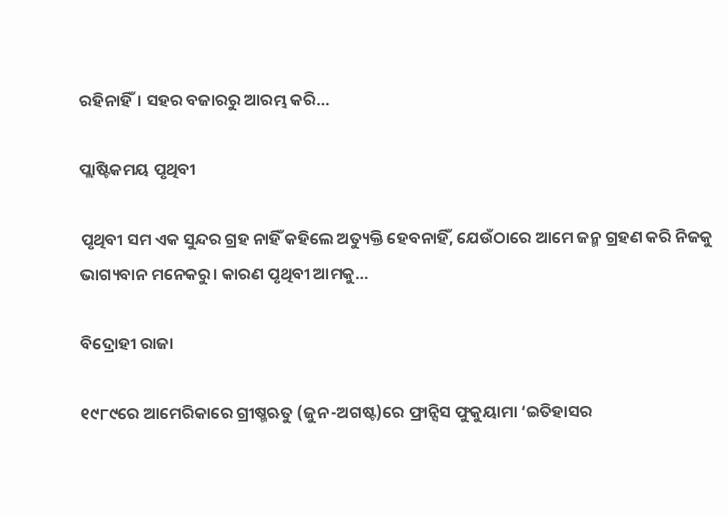ରହିନାହିଁ। ସହର ବଜାରରୁ ଆରମ୍ଭ କରି…

ପ୍ଲାଷ୍ଟିକମୟ ପୃଥିବୀ

ପୃଥିବୀ ସମ ଏକ ସୁନ୍ଦର ଗ୍ରହ ନାହିଁ କହିଲେ ଅତ୍ୟୁକ୍ତି ହେବନାହିଁ, ଯେଉଁଠାରେ ଆମେ ଜନ୍ମ ଗ୍ରହଣ କରି ନିଜକୁ ଭାଗ୍ୟବାନ ମନେକରୁ। କାରଣ ପୃଥିବୀ ଆମକୁ…

ବିଦ୍ରୋହୀ ରାଜା

୧୯୮୯ରେ ଆମେରିକାରେ ଗ୍ରୀଷ୍ମଋତୁ (ଜୁନ-ଅଗଷ୍ଟ)ରେ ଫ୍ରାନ୍ସିସ ଫୁକୁୟାମା ‘ଇତିହାସର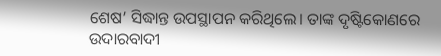ଶେଷ’ ସିଦ୍ଧାନ୍ତ ଉପସ୍ଥାପନ କରିଥିଲେ। ତାଙ୍କ ଦୃଷ୍ଟିକୋଣରେ ଉଦାରବାଦୀ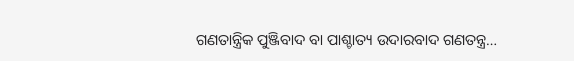ଗଣତାନ୍ତ୍ରିକ ପୁଞ୍ଜିବାଦ ବା ପାଶ୍ଚାତ୍ୟ ଉଦାରବାଦ ଗଣତନ୍ତ୍ର…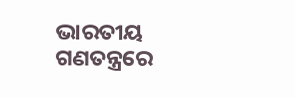ଭାରତୀୟ ଗଣତନ୍ତ୍ରରେ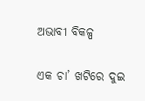ଅଭାବୀ ବିକଳ୍ପ

ଏକ ଚା’ ଖଟିରେ ଦୁଇ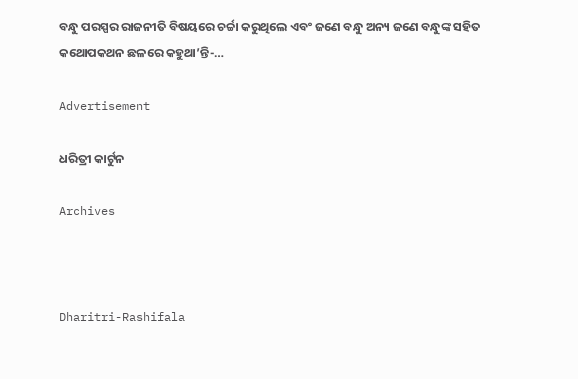ବନ୍ଧୁ ପରସ୍ପର ରାଜନୀତି ବିଷୟରେ ଚର୍ଚ୍ଚା କରୁଥିଲେ ଏବଂ ଜଣେ ବନ୍ଧୁ ଅନ୍ୟ ଜଣେ ବନ୍ଧୁଙ୍କ ସହିତ କଥୋପକଥନ ଛଳରେ କହୁଥା’ନ୍ତି-…

Advertisement

ଧରିତ୍ରୀ କାର୍ଟୁନ

Archives



Dharitri-Rashifala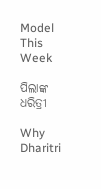Model This Week

ପିଲାଙ୍କ ଧରିତ୍ରୀ

Why Dharitri